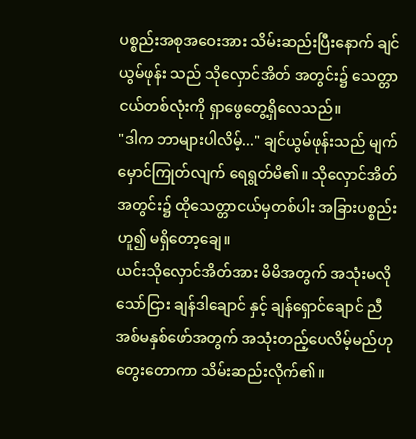ပစ္စည်းအစုအဝေးအား သိမ်းဆည်းပြီးနောက် ချင်ယွမ်ဖုန်း သည် သိုလှောင်အိတ် အတွင်း၌ သေတ္တာငယ်တစ်လုံးကို ရှာဖွေတွေ့ရှိလေသည်။
"ဒါက ဘာများပါလိမ့်..." ချင်ယွမ်ဖုန်းသည် မျက်မှောင်ကြုတ်လျက် ရေရွတ်မိ၏။ သိုလှောင်အိတ်အတွင်း၌ ထိုသေတ္တာငယ်မှတစ်ပါး အခြားပစ္စည်းဟူ၍ မရှိတော့ချေ။
ယင်းသိုလှောင်အိတ်အား မိမိအတွက် အသုံးမလိုသော်ငြား ချန်ဒါချောင် နှင့် ချန်ရှောင်ချောင် ညီအစ်မနှစ်ဖော်အတွက် အသုံးတည့်ပေလိမ့်မည်ဟု တွေးတောကာ သိမ်းဆည်းလိုက်၏။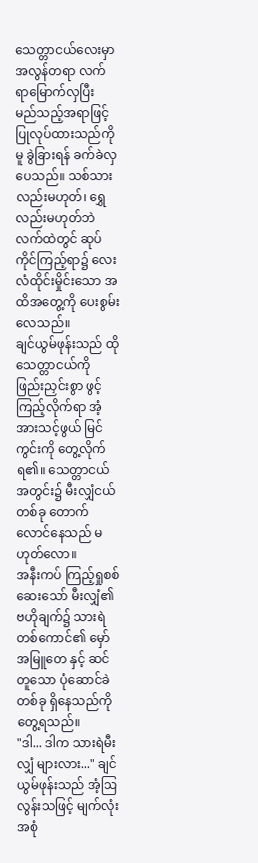သေတ္တာငယ်လေးမှာ အလွန်တရာ လက်ရာမြောက်လှပြီး မည်သည့်အရာဖြင့် ပြုလုပ်ထားသည်ကိုမူ ခွဲခြားရန် ခက်ခဲလှပေသည်။ သစ်သားလည်းမဟုတ်၊ ရွှေလည်းမဟုတ်ဘဲ လက်ထဲတွင် ဆုပ်ကိုင်ကြည့်ရာ၌ လေးလံထိုင်းမှိုင်းသော အထိအတွေ့ကို ပေးစွမ်းလေသည်။
ချင်ယွမ်ဖုန်းသည် ထိုသေတ္တာငယ်ကို ဖြည်းညှင်းစွာ ဖွင့်ကြည့်လိုက်ရာ အံ့အားသင့်ဖွယ် မြင်ကွင်းကို တွေ့လိုက်ရ၏။ သေတ္တာငယ်အတွင်း၌ မီးလျှံငယ်တစ်ခု တောက်လောင်နေသည် မဟုတ်လော။
အနီးကပ် ကြည့်ရှုစစ်ဆေးသော် မီးလျှံ၏ ဗဟိုချက်၌ သားရဲတစ်ကောင်၏ မှော်အမြူတေ နှင့် ဆင်တူသော ပုံဆောင်ခဲတစ်ခု ရှိနေသည်ကို တွေ့ရသည်။
"ဒါ... ဒါက သားရဲမီးလျှံ များလား..." ချင်ယွမ်ဖုန်းသည် အံ့ဩလွန်းသဖြင့် မျက်လုံးအစုံ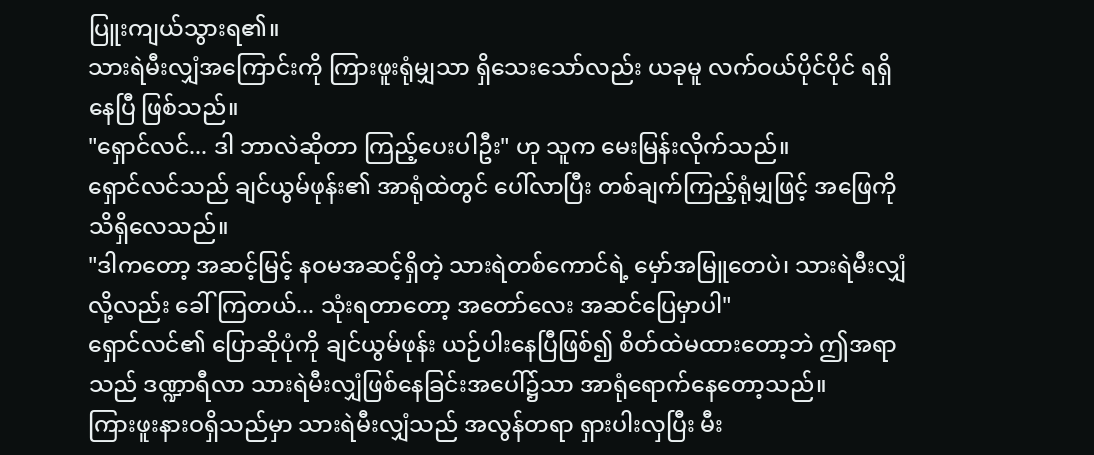ပြူးကျယ်သွားရ၏။
သားရဲမီးလျှံအကြောင်းကို ကြားဖူးရုံမျှသာ ရှိသေးသော်လည်း ယခုမူ လက်ဝယ်ပိုင်ပိုင် ရရှိနေပြီ ဖြစ်သည်။
"ရှောင်လင်... ဒါ ဘာလဲဆိုတာ ကြည့်ပေးပါဦး" ဟု သူက မေးမြန်းလိုက်သည်။
ရှောင်လင်သည် ချင်ယွမ်ဖုန်း၏ အာရုံထဲတွင် ပေါ်လာပြီး တစ်ချက်ကြည့်ရုံမျှဖြင့် အဖြေကို သိရှိလေသည်။
"ဒါကတော့ အဆင့်မြင့် နဝမအဆင့်ရှိတဲ့ သားရဲတစ်ကောင်ရဲ့ မှော်အမြူတေပဲ၊ သားရဲမီးလျှံလို့လည်း ခေါ်ကြတယ်... သုံးရတာတော့ အတော်လေး အဆင်ပြေမှာပါ"
ရှောင်လင်၏ ပြောဆိုပုံကို ချင်ယွမ်ဖုန်း ယဉ်ပါးနေပြီဖြစ်၍ စိတ်ထဲမထားတော့ဘဲ ဤအရာသည် ဒဏ္ဍာရီလာ သားရဲမီးလျှံဖြစ်နေခြင်းအပေါ်၌သာ အာရုံရောက်နေတော့သည်။
ကြားဖူးနားဝရှိသည်မှာ သားရဲမီးလျှံသည် အလွန်တရာ ရှားပါးလှပြီး မီး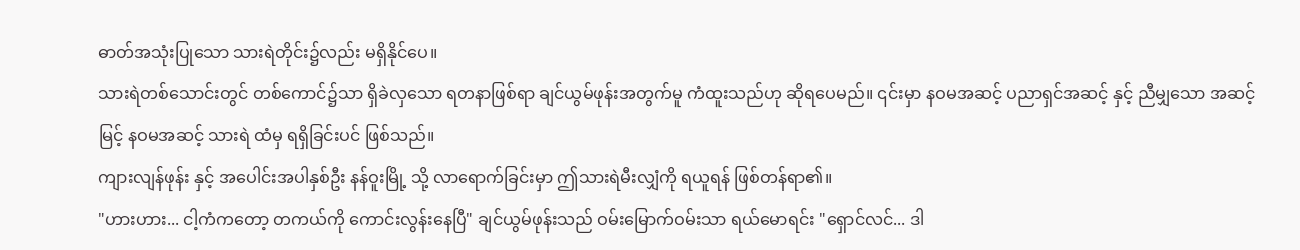ဓာတ်အသုံးပြုသော သားရဲတိုင်း၌လည်း မရှိနိုင်ပေ။
သားရဲတစ်သောင်းတွင် တစ်ကောင်၌သာ ရှိခဲလှသော ရတနာဖြစ်ရာ ချင်ယွမ်ဖုန်းအတွက်မူ ကံထူးသည်ဟု ဆိုရပေမည်။ ၎င်းမှာ နဝမအဆင့် ပညာရှင်အဆင့် နှင့် ညီမျှသော အဆင့်မြင့် နဝမအဆင့် သားရဲ ထံမှ ရရှိခြင်းပင် ဖြစ်သည်။
ကျားလျန်ဖုန်း နှင့် အပေါင်းအပါနှစ်ဦး နန်ဝူးမြို့ သို့ လာရောက်ခြင်းမှာ ဤသားရဲမီးလျှံကို ရယူရန် ဖြစ်တန်ရာ၏။
"ဟားဟား... ငါ့ကံကတော့ တကယ်ကို ကောင်းလွန်းနေပြီ" ချင်ယွမ်ဖုန်းသည် ဝမ်းမြောက်ဝမ်းသာ ရယ်မောရင်း "ရှောင်လင်... ဒါ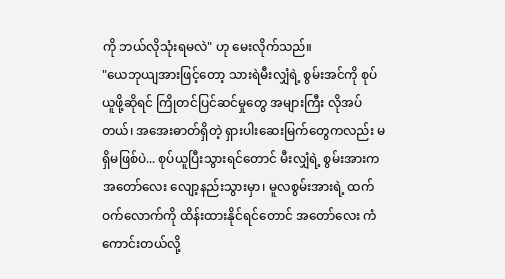ကို ဘယ်လိုသုံးရမလဲ" ဟု မေးလိုက်သည်။
"ယေဘုယျအားဖြင့်တော့ သားရဲမီးလျှံရဲ့ စွမ်းအင်ကို စုပ်ယူဖို့ဆိုရင် ကြိုတင်ပြင်ဆင်မှုတွေ အများကြီး လိုအပ်တယ်၊ အအေးဓာတ်ရှိတဲ့ ရှားပါးဆေးမြက်တွေကလည်း မရှိမဖြစ်ပဲ... စုပ်ယူပြီးသွားရင်တောင် မီးလျှံရဲ့ စွမ်းအားက အတော်လေး လျော့နည်းသွားမှာ၊ မူလစွမ်းအားရဲ့ ထက်ဝက်လောက်ကို ထိန်းထားနိုင်ရင်တောင် အတော်လေး ကံကောင်းတယ်လို့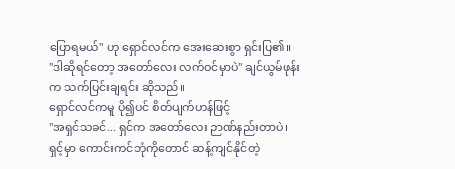ပြောရမယ်" ဟု ရှောင်လင်က အေးဆေးစွာ ရှင်းပြ၏။
"ဒါဆိုရင်တော့ အတော်လေး လက်ဝင်မှာပဲ" ချင်ယွမ်ဖုန်းက သက်ပြင်းချရင်း ဆိုသည်။
ရှောင်လင်ကမူ ပို၍ပင် စိတ်ပျက်ဟန်ဖြင့်
"အရှင်သခင်... ရှင်က အတော်လေး ဉာဏ်နည်းတာပဲ၊ ရှင့်မှာ ကောင်းကင်ဘုံကိုတောင် ဆန့်ကျင်နိုင်တဲ့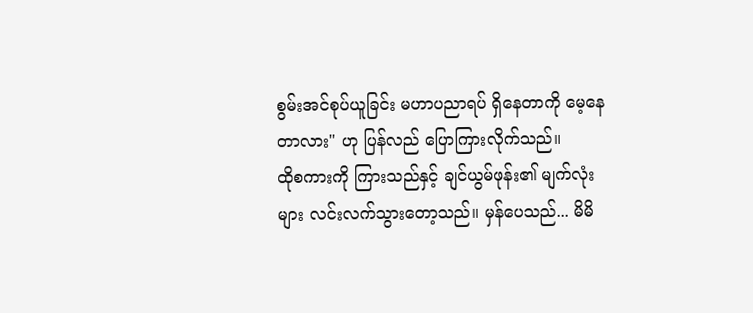စွမ်းအင်စုပ်ယူခြင်း မဟာပညာရပ် ရှိနေတာကို မေ့နေတာလား" ဟု ပြန်လည် ပြောကြားလိုက်သည်။
ထိုစကားကို ကြားသည်နှင့် ချင်ယွမ်ဖုန်း၏ မျက်လုံးများ လင်းလက်သွားတော့သည်။ မှန်ပေသည်... မိမိ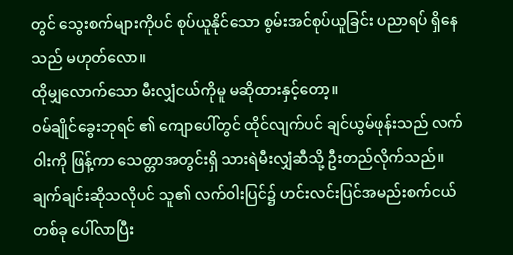တွင် သွေးစက်များကိုပင် စုပ်ယူနိုင်သော စွမ်းအင်စုပ်ယူခြင်း ပညာရပ် ရှိနေသည် မဟုတ်လော။
ထိုမျှလောက်သော မီးလျှံငယ်ကိုမူ မဆိုထားနှင့်တော့။
ဝမ်ချိုင်ခွေးဘုရင် ၏ ကျောပေါ်တွင် ထိုင်လျက်ပင် ချင်ယွမ်ဖုန်းသည် လက်ဝါးကို ဖြန့်ကာ သေတ္တာအတွင်းရှိ သားရဲမီးလျှံဆီသို့ ဦးတည်လိုက်သည်။
ချက်ချင်းဆိုသလိုပင် သူ၏ လက်ဝါးပြင်၌ ဟင်းလင်းပြင်အမည်းစက်ငယ်တစ်ခု ပေါ်လာပြီး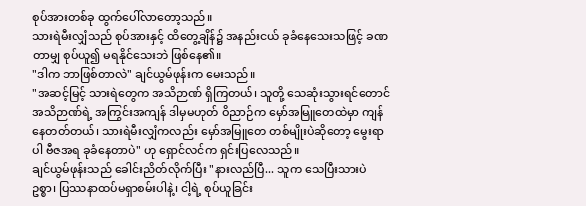စုပ်အားတစ်ခု ထွက်ပေါ်လာတော့သည်။
သားရဲမီးလျှံသည် စုပ်အားနှင့် ထိတွေ့ချိန်၌ အနည်းငယ် ခုခံနေသေးသဖြင့် ခဏတာမျှ စုပ်ယူ၍ မရနိုင်သေးဘဲ ဖြစ်နေ၏။
"ဒါက ဘာဖြစ်တာလဲ" ချင်ယွမ်ဖုန်းက မေးသည်။
"အဆင့်မြင့် သားရဲတွေက အသိဉာဏ် ရှိကြတယ်၊ သူတို့ သေဆုံးသွားရင်တောင် အသိဉာဏ်ရဲ့ အကြွင်းအကျန် ဒါမှမဟုတ် ဝိညာဉ်က မှော်အမြူတေထဲမှာ ကျန်နေတတ်တယ်၊ သားရဲမီးလျှံကလည်း မှော်အမြူတေ တစ်မျိုးပဲဆိုတော့ မွေးရာပါ ဗီဇအရ ခုခံနေတာပဲ" ဟု ရှောင်လင်က ရှင်းပြလေသည်။
ချင်ယွမ်ဖုန်းသည် ခေါင်းညိတ်လိုက်ပြီး "နားလည်ပြီ... သူက သေပြီးသားပဲဥစ္စာ၊ ပြဿနာထပ်မရှာစမ်းပါနဲ့၊ ငါ့ရဲ့ စုပ်ယူခြင်း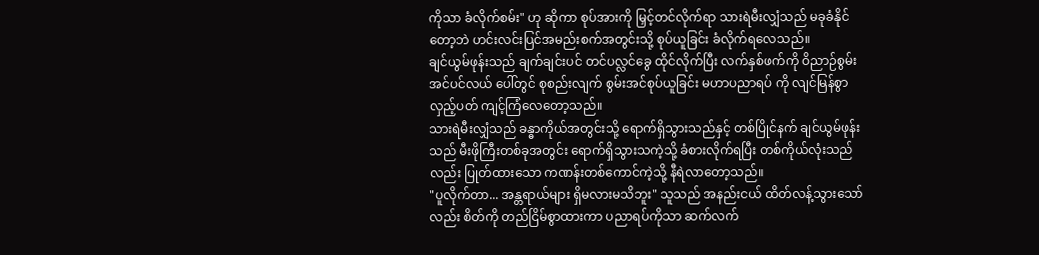ကိုသာ ခံလိုက်စမ်း" ဟု ဆိုကာ စုပ်အားကို မြှင့်တင်လိုက်ရာ သားရဲမီးလျှံသည် မခုခံနိုင်တော့ဘဲ ဟင်းလင်းပြင်အမည်းစက်အတွင်းသို့ စုပ်ယူခြင်း ခံလိုက်ရလေသည်။
ချင်ယွမ်ဖုန်းသည် ချက်ချင်းပင် တင်ပလ္လင်ခွေ ထိုင်လိုက်ပြီး လက်နှစ်ဖက်ကို ဝိညာဉ်စွမ်းအင်ပင်လယ် ပေါ်တွင် စုစည်းလျက် စွမ်းအင်စုပ်ယူခြင်း မဟာပညာရပ် ကို လျင်မြန်စွာ လှည့်ပတ် ကျင့်ကြံလေတော့သည်။
သားရဲမီးလျှံသည် ခန္ဓာကိုယ်အတွင်းသို့ ရောက်ရှိသွားသည်နှင့် တစ်ပြိုင်နက် ချင်ယွမ်ဖုန်းသည် မီးဖိုကြီးတစ်ခုအတွင်း ရောက်ရှိသွားသကဲ့သို့ ခံစားလိုက်ရပြီး တစ်ကိုယ်လုံးသည်လည်း ပြုတ်ထားသော ကဏန်းတစ်ကောင်ကဲ့သို့ နီရဲလာတော့သည်။
"ပူလိုက်တာ... အန္တရာယ်များ ရှိမလားမသိဘူး" သူသည် အနည်းငယ် ထိတ်လန့်သွားသော်လည်း စိတ်ကို တည်ငြိမ်စွာထားကာ ပညာရပ်ကိုသာ ဆက်လက်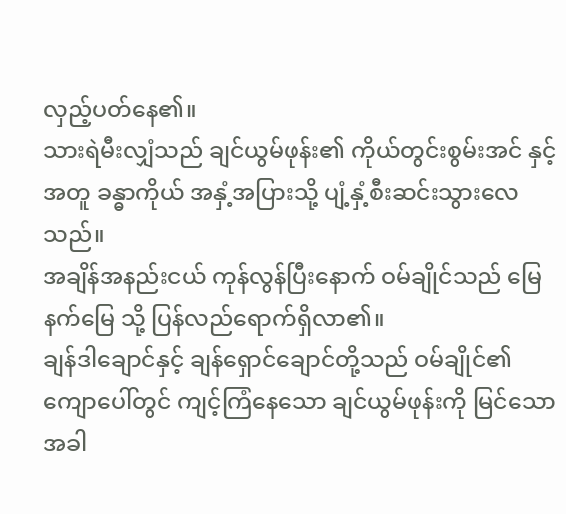လှည့်ပတ်နေ၏။
သားရဲမီးလျှံသည် ချင်ယွမ်ဖုန်း၏ ကိုယ်တွင်းစွမ်းအင် နှင့်အတူ ခန္ဓာကိုယ် အနှံ့အပြားသို့ ပျံ့နှံ့စီးဆင်းသွားလေသည်။
အချိန်အနည်းငယ် ကုန်လွန်ပြီးနောက် ဝမ်ချိုင်သည် မြေနက်မြေ သို့ ပြန်လည်ရောက်ရှိလာ၏။
ချန်ဒါချောင်နှင့် ချန်ရှောင်ချောင်တို့သည် ဝမ်ချိုင်၏ ကျောပေါ်တွင် ကျင့်ကြံနေသော ချင်ယွမ်ဖုန်းကို မြင်သောအခါ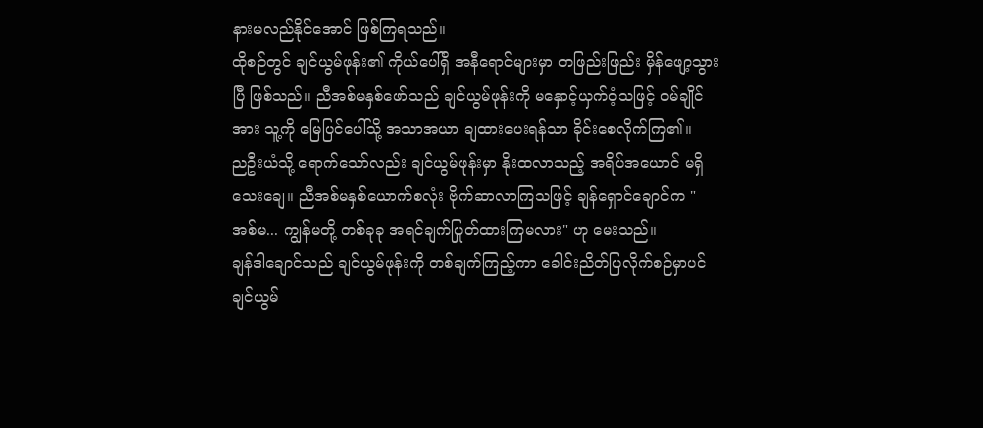နားမလည်နိုင်အောင် ဖြစ်ကြရသည်။
ထိုစဉ်တွင် ချင်ယွမ်ဖုန်း၏ ကိုယ်ပေါ်ရှိ အနီရောင်များမှာ တဖြည်းဖြည်း မှိန်ဖျော့သွားပြီ ဖြစ်သည်။ ညီအစ်မနှစ်ဖော်သည် ချင်ယွမ်ဖုန်းကို မနှောင့်ယှက်ဝံ့သဖြင့် ဝမ်ချိုင်အား သူ့ကို မြေပြင်ပေါ်သို့ အသာအယာ ချထားပေးရန်သာ ခိုင်းစေလိုက်ကြ၏။
ညဦးယံသို့ ရောက်သော်လည်း ချင်ယွမ်ဖုန်းမှာ နိုးထလာသည့် အရိပ်အယောင် မရှိသေးချေ။ ညီအစ်မနှစ်ယောက်စလုံး ဗိုက်ဆာလာကြသဖြင့် ချန်ရှောင်ချောင်က "အစ်မ... ကျွန်မတို့ တစ်ခုခု အရင်ချက်ပြုတ်ထားကြမလား" ဟု မေးသည်။
ချန်ဒါချောင်သည် ချင်ယွမ်ဖုန်းကို တစ်ချက်ကြည့်ကာ ခေါင်းညိတ်ပြလိုက်စဉ်မှာပင် ချင်ယွမ်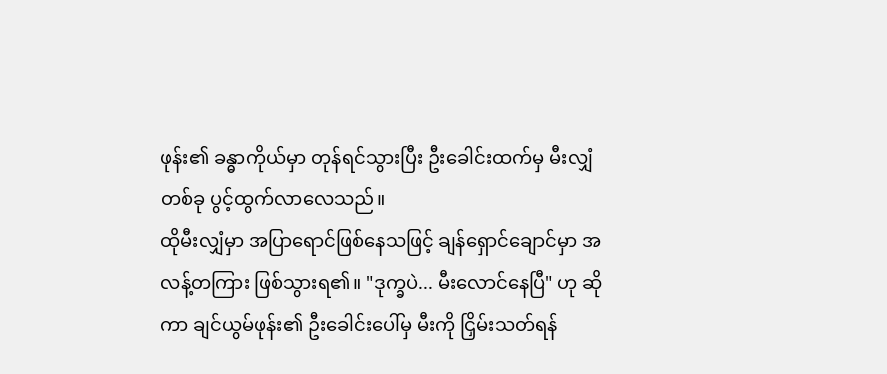ဖုန်း၏ ခန္ဓာကိုယ်မှာ တုန်ရင်သွားပြီး ဦးခေါင်းထက်မှ မီးလျှံတစ်ခု ပွင့်ထွက်လာလေသည်။
ထိုမီးလျှံမှာ အပြာရောင်ဖြစ်နေသဖြင့် ချန်ရှောင်ချောင်မှာ အလန့်တကြား ဖြစ်သွားရ၏။ "ဒုက္ခပဲ... မီးလောင်နေပြီ" ဟု ဆိုကာ ချင်ယွမ်ဖုန်း၏ ဦးခေါင်းပေါ်မှ မီးကို ငြှိမ်းသတ်ရန်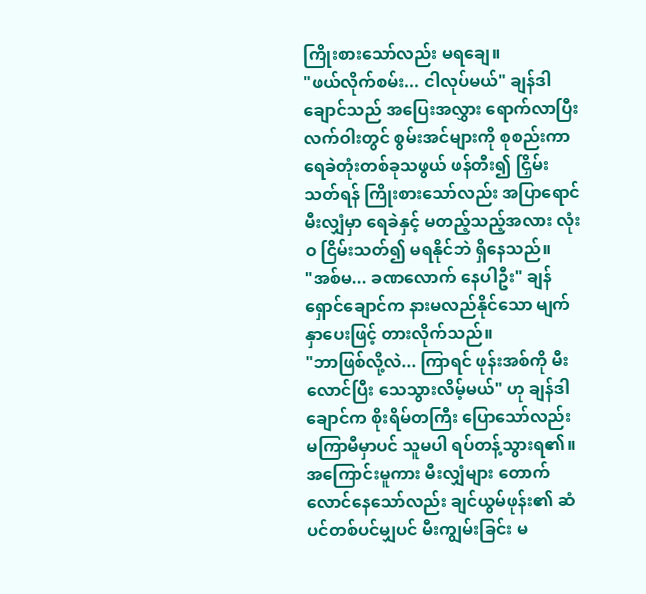ကြိုးစားသော်လည်း မရချေ။
"ဖယ်လိုက်စမ်း... ငါလုပ်မယ်" ချန်ဒါချောင်သည် အပြေးအလွှား ရောက်လာပြီး လက်ဝါးတွင် စွမ်းအင်များကို စုစည်းကာ ရေခဲတုံးတစ်ခုသဖွယ် ဖန်တီး၍ ငြှိမ်းသတ်ရန် ကြိုးစားသော်လည်း အပြာရောင်မီးလျှံမှာ ရေခဲနှင့် မတည့်သည့်အလား လုံးဝ ငြိမ်းသတ်၍ မရနိုင်ဘဲ ရှိနေသည်။
"အစ်မ... ခဏလောက် နေပါဦး" ချန်ရှောင်ချောင်က နားမလည်နိုင်သော မျက်နှာပေးဖြင့် တားလိုက်သည်။
"ဘာဖြစ်လို့လဲ... ကြာရင် ဖုန်းအစ်ကို မီးလောင်ပြီး သေသွားလိမ့်မယ်" ဟု ချန်ဒါချောင်က စိုးရိမ်တကြီး ပြောသော်လည်း မကြာမီမှာပင် သူမပါ ရပ်တန့်သွားရ၏။
အကြောင်းမူကား မီးလျှံများ တောက်လောင်နေသော်လည်း ချင်ယွမ်ဖုန်း၏ ဆံပင်တစ်ပင်မျှပင် မီးကျွမ်းခြင်း မ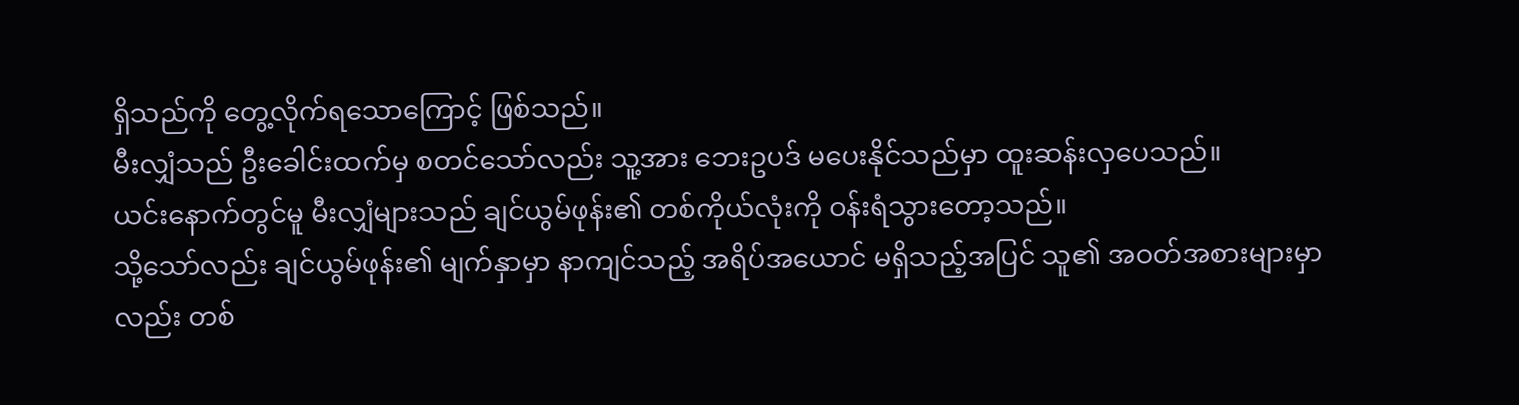ရှိသည်ကို တွေ့လိုက်ရသောကြောင့် ဖြစ်သည်။
မီးလျှံသည် ဦးခေါင်းထက်မှ စတင်သော်လည်း သူ့အား ဘေးဥပဒ် မပေးနိုင်သည်မှာ ထူးဆန်းလှပေသည်။
ယင်းနောက်တွင်မူ မီးလျှံများသည် ချင်ယွမ်ဖုန်း၏ တစ်ကိုယ်လုံးကို ဝန်းရံသွားတော့သည်။
သို့သော်လည်း ချင်ယွမ်ဖုန်း၏ မျက်နှာမှာ နာကျင်သည့် အရိပ်အယောင် မရှိသည့်အပြင် သူ၏ အဝတ်အစားများမှာလည်း တစ်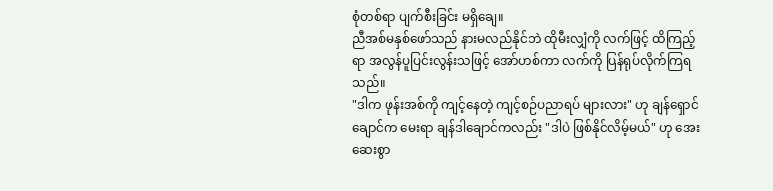စုံတစ်ရာ ပျက်စီးခြင်း မရှိချေ။
ညီအစ်မနှစ်ဖော်သည် နားမလည်နိုင်ဘဲ ထိုမီးလျှံကို လက်ဖြင့် ထိကြည့်ရာ အလွန်ပူပြင်းလွန်းသဖြင့် အော်ဟစ်ကာ လက်ကို ပြန်ရုပ်လိုက်ကြရသည်။
"ဒါက ဖုန်းအစ်ကို ကျင့်နေတဲ့ ကျင့်စဉ်ပညာရပ် များလား" ဟု ချန်ရှောင်ချောင်က မေးရာ ချန်ဒါချောင်ကလည်း "ဒါပဲ ဖြစ်နိုင်လိမ့်မယ်" ဟု အေးဆေးစွာ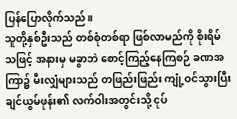ပြန်ပြောလိုက်သည်။
သူတို့နှစ်ဦးသည် တစ်စုံတစ်ရာ ဖြစ်လာမည်ကို စိုးရိမ်သဖြင့် အနားမှ မခွာဘဲ စောင့်ကြည့်နေကြစဉ် ခဏအကြာ၌ မီးလျှံများသည် တဖြည်းဖြည်း ကျုံ့ဝင်သွားပြီး ချင်ယွမ်ဖုန်း၏ လက်ဝါးအတွင်းသို့ ငုပ်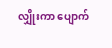လျှိုးကာ ပျောက်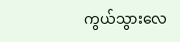ကွယ်သွားလေ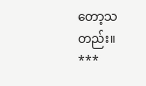တော့သတည်း။
***